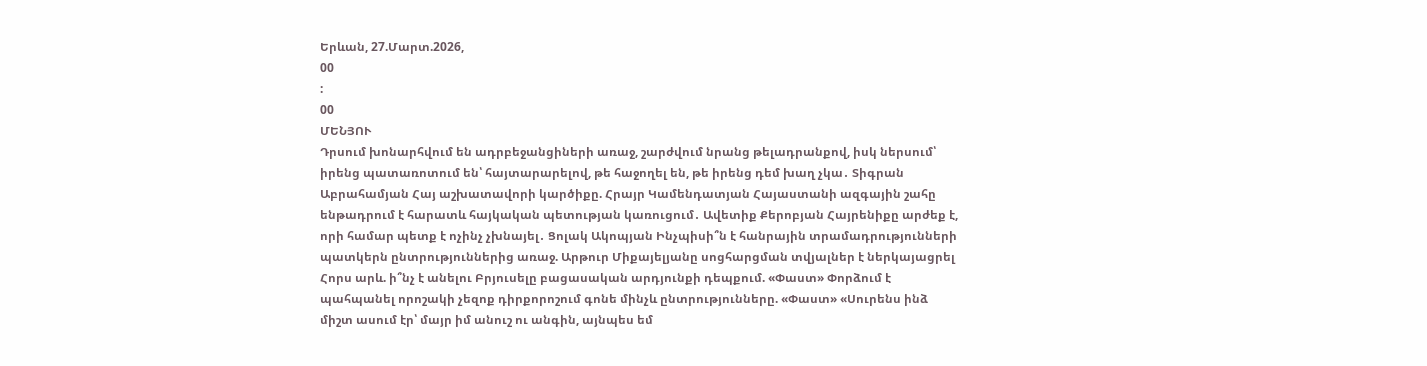Երևան, 27.Մարտ.2026,
00
:
00
ՄԵՆՅՈՒ
Դրսում խոնարհվում են ադրբեջանցիների առաջ, շարժվում նրանց թելադրանքով, իսկ ներսում՝ իրենց պատառոտում են՝ հայտարարելով, թե հաջողել են, թե իրենց դեմ խաղ չկա․ Տիգրան Աբրահամյան Հայ աշխատավորի կարծիքը. Հրայր Կամենդատյան Հայաստանի ազգային շահը ենթադրում է հարատև հայկական պետության կառուցում․ Ավետիք Քերոբյան Հայրենիքը արժեք է, որի համար պետք է ոչինչ չխնայել․ Ցոլակ Ակոպյան Ինչպիսի՞ն է հանրային տրամադրությունների պատկերն ընտրություններից առաջ. Արթուր Միքայելյանը սոցհարցման տվյալներ է ներկայացրել Հորս արև. ի՞նչ է անելու Բրյուսելը բացասական արդյունքի դեպքում. «Փաստ» Փորձում է պահպանել որոշակի չեզոք դիրքորոշում գոնե մինչև ընտրությունները. «Փաստ» «Սուրենս ինձ միշտ ասում էր՝ մայր իմ անուշ ու անգին, այնպես եմ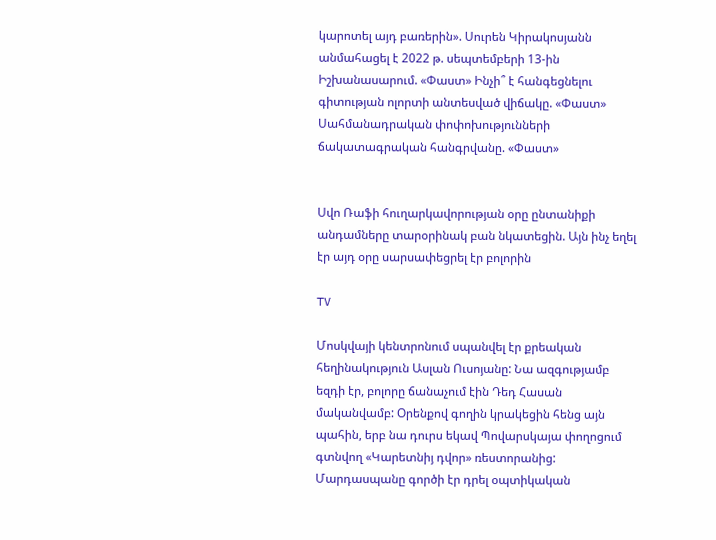կարոտել այդ բառերին». Սուրեն Կիրակոսյանն անմահացել է 2022 թ. սեպտեմբերի 13-ին Իշխանասարում. «Փաստ» Ինչի՞ է հանգեցնելու գիտության ոլորտի անտեսված վիճակը. «Փաստ» Սահմանադրական փոփոխությունների ճակատագրական հանգրվանը. «Փաստ»


Սվո Ռաֆի հուղարկավորության օրը ընտանիքի անդամները տարօրինակ բան նկատեցին. Այն ինչ եղել էր այդ օրը սարսափեցրել էր բոլորին

TV

Մոսկվայի կենտրոնում սպանվել էր քրեական հեղինակություն Ասլան Ուսոյանը: Նա ազգությամբ եզդի էր, բոլորը ճանաչում էին Դեդ Հասան մականվամբ: Օրենքով գողին կրակեցին հենց այն պահին, երբ նա դուրս եկավ Պովարսկայա փողոցում գտնվող «Կարետնիյ դվոր» ռեստորանից: Մարդասպանը գործի էր դրել օպտիկական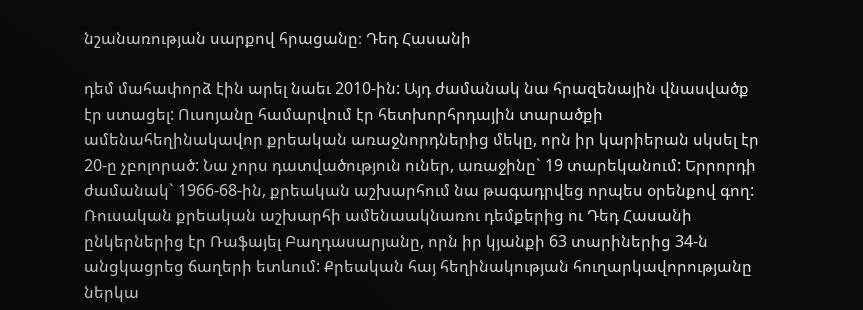նշանառության սարքով հրացանը։ Դեդ Հասանի

դեմ մահափորձ էին արել նաեւ 2010-ին: Այդ ժամանակ նա հրազենային վնասվածք էր ստացել: Ուսոյանը համարվում էր հետխորհրդային տարածքի ամենահեղինակավոր քրեական առաջնորդներից մեկը, որն իր կարիերան սկսել էր 20-ը չբոլորած: Նա չորս դատվածություն ուներ, առաջինը` 19 տարեկանում: Երրորդի ժամանակ` 1966-68-ին, քրեական աշխարհում նա թագադրվեց որպես օրենքով գող: Ռուսական քրեական աշխարհի ամենաակնառու դեմքերից ու Դեդ Հասանի ընկերներից էր Ռաֆայել Բաղդասարյանը, որն իր կյանքի 63 տարիներից 34-ն անցկացրեց ճաղերի ետևում: Քրեական հայ հեղինակության հուղարկավորությանը ներկա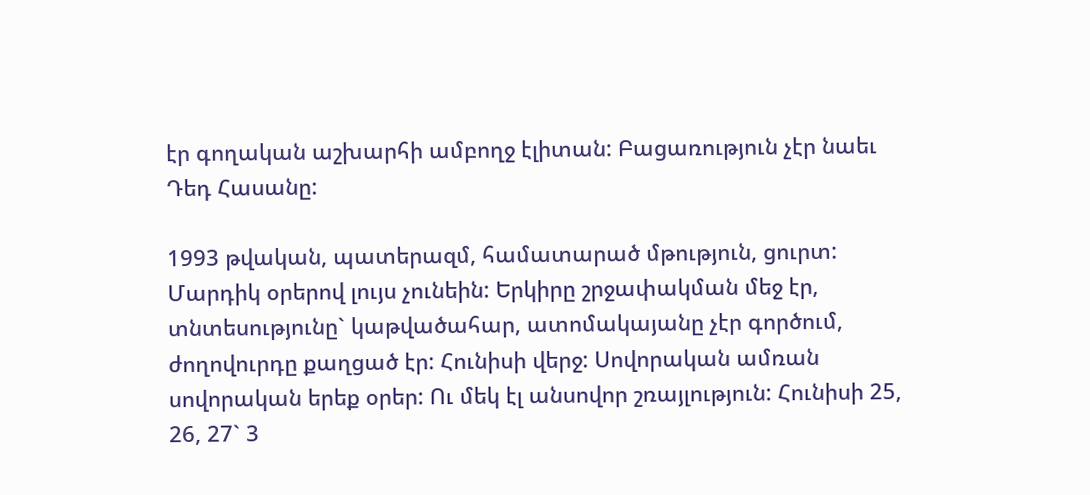էր գողական աշխարհի ամբողջ էլիտան: Բացառություն չէր նաեւ Դեդ Հասանը:

1993 թվական, պատերազմ, համատարած մթություն, ցուրտ: Մարդիկ օրերով լույս չունեին: Երկիրը շրջափակման մեջ էր, տնտեսությունը` կաթվածահար, ատոմակայանը չէր գործում, ժողովուրդը քաղցած էր: Հունիսի վերջ: Սովորական ամռան սովորական երեք օրեր: Ու մեկ էլ անսովոր շռայլություն: Հունիսի 25, 26, 27` 3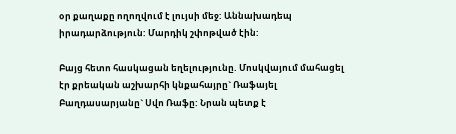օր քաղաքը ողողվում է լույսի մեջ: Աննախադեպ իրադարձություն: Մարդիկ շփոթված էին:

Բայց հետո հասկացան եղելությունը. Մոսկվայում մահացել էր քրեական աշխարհի կնքահայրը` Ռաֆայել Բաղդասարյանը` Սվո Ռաֆը: Նրան պետք է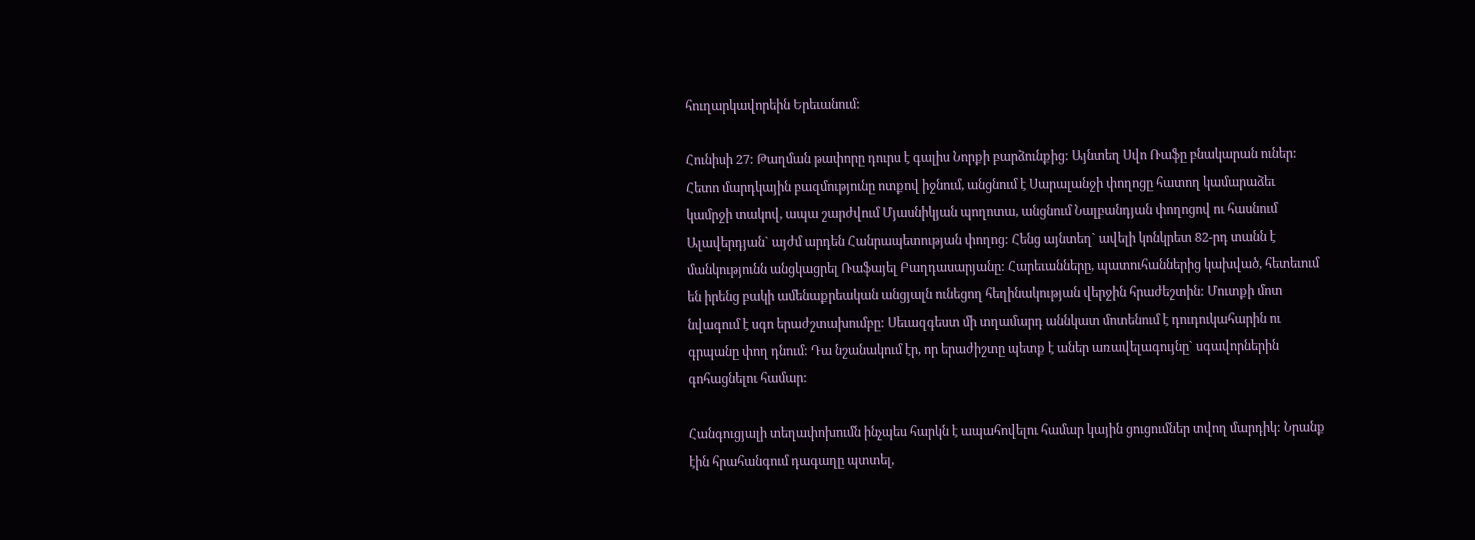հուղարկավորեին Երեւանում:

Հունիսի 27: Թաղման թափորը դուրս է գալիս Նորքի բարձունքից: Այնտեղ Սվո Ռաֆը բնակարան ուներ: Հետո մարդկային բազմությունը ոտքով իջնում, անցնում է Սարալանջի փողոցը հատող կամարաձեւ կամրջի տակով, ապա շարժվում Մյասնիկյան պողոտա, անցնում Նալբանդյան փողոցով ու հասնում Ալավերդյան` այժմ արդեն Հանրապետության փողոց: Հենց այնտեղ` ավելի կոնկրետ 82-րդ տանն է մանկությունն անցկացրել Ռաֆայել Բաղդասարյանը: Հարեւանները, պատուհաններից կախված, հետեւում են իրենց բակի ամենաքրեական անցյալն ունեցող հեղինակության վերջին հրաժեշտին: Մուտքի մոտ նվագում է սգո երաժշտախումբը: Սեւազգեստ մի տղամարդ աննկատ մոտենում է դուդուկահարին ու գրպանը փող դնում: Դա նշանակում էր, որ երաժիշտը պետք է աներ առավելագույնը` սգավորներին գոհացնելու համար:

Հանգուցյալի տեղափոխումն ինչպես հարկն է ապահովելու համար կային ցուցումներ տվող մարդիկ: Նրանք էին հրահանգում դագաղը պտտել,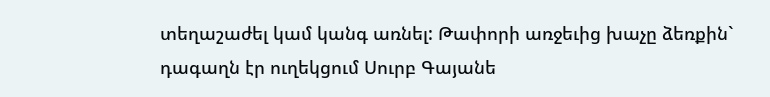տեղաշաժել կամ կանգ առնել: Թափորի առջեւից խաչը ձեռքին` դագաղն էր ուղեկցում Սուրբ Գայանե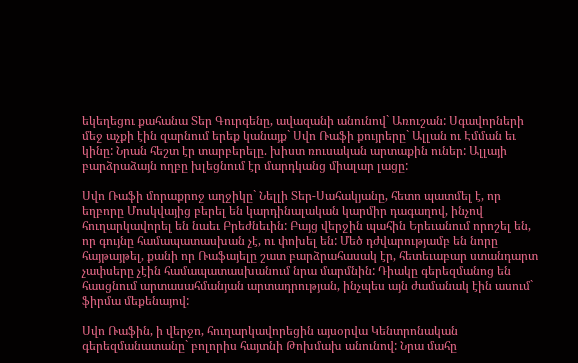եկեղեցու քահանա Տեր Գուրգենը, ավազանի անունով` Առուշան: Սգավորների մեջ աչքի էին զարնում երեք կանայք` Սվո Ռաֆի քույրերը` Ալլան ու Էմման եւ կինը: Նրան հեշտ էր տարբերելը. խիստ ռուսական արտաքին ուներ: Ալլայի բարձրաձայն ողբը խլեցնում էր մարդկանց միալար լացը:

Սվո Ռաֆի մորաքրոջ աղջիկը` Նելլի Տեր-Սահակյանը, հետո պատմել է, որ եղբորը Մոսկվայից բերել են կարդինալական կարմիր դագաղով, ինչով հուղարկավորել են նաեւ Բրեժնեւին: Բայց վերջին պահին Երեւանում որոշել են, որ գույնը համապատասխան չէ, ու փոխել են: Մեծ դժվարությամբ են նորը հայթայթել, քանի որ Ռաֆայելը շատ բարձրահասակ էր, հետեւաբար ստանդարտ չափսերը չէին համապատասխանում նրա մարմնին: Դիակը գերեզմանոց են հասցնում արտասահմանյան արտադրության, ինչպես այն ժամանակ էին ասում` ֆիրմա մեքենայով:

Սվո Ռաֆին, ի վերջո, հուղարկավորեցին այսօրվա Կենտրոնական գերեզմանատանը` բոլորիս հայտնի Թոխմախ անունով: Նրա մահը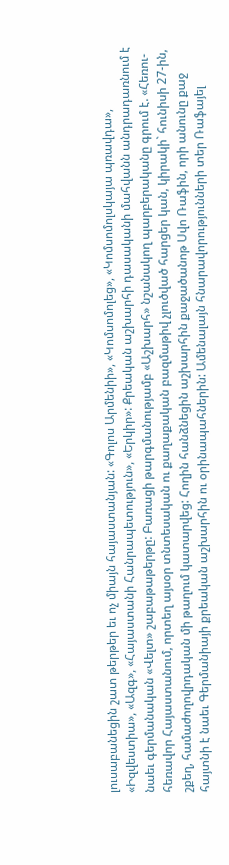լուսաբանեցին շատ թերթեր եւ ոչ միայն հայաստանյան: «Գոլոս Արմենիի», «Կոմսոմոլեց», «Կոմսոմոլսկայա պռավդա», «Իզվեստիա», «Ազգ», «Հայաստանի Հանրապետություն», «Երկիր»: Քրեական աշխարհի դասականի մահվանն անդրադառնում է նաեւ գերմանական «Վելտ» շաբաթաթերթը: Բառացի թարգմանությամբ «Աշխարհ» նշանակող պարբերականը գրում է. «Հեռու-հեռավոր Հայաստանում, որտեղ այսօր տնտեսական ու քաղաքական բազմաթիվ չլուծված հարցեր կան, կիրակի` հունիսի 27-ին, շքեղ, համաժողովրդական մի թաղում կատարվեց: Հողին հանձնեցին աշխարհին քաջածանոթ Սվո Ռաֆին, որի անունը քաջ հայտնի է նաեւ Գերմանիայի քրեական աշխարհին ու օրինապահներին: Ամենալայն հնարավորությունների տեր Ռաֆայել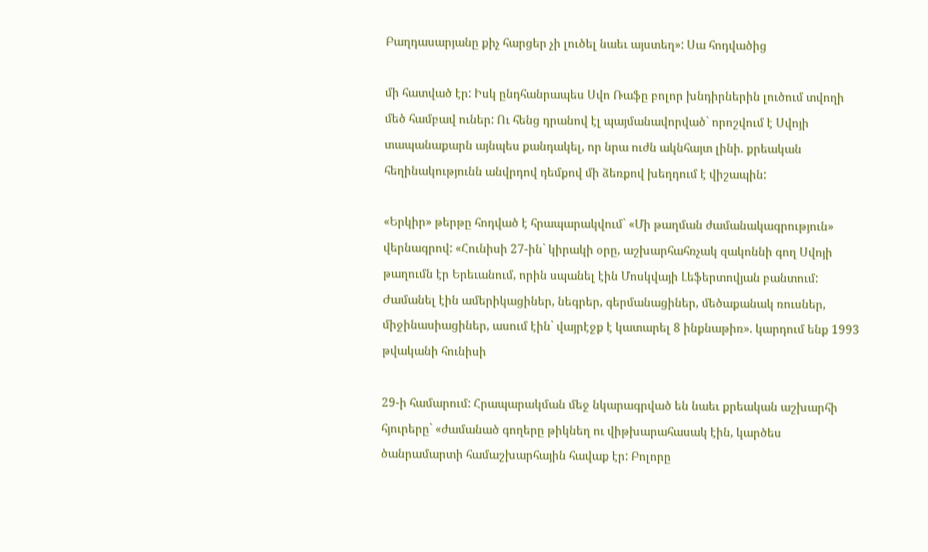Բաղդասարյանը քիչ հարցեր չի լուծել նաեւ այստեղ»: Սա հոդվածից

մի հատված էր: Իսկ ընդհանրապես Սվո Ռաֆը բոլոր խնդիրներին լուծում տվողի մեծ համբավ ուներ: Ու հենց դրանով էլ պայմանավորված` որոշվում է Սվոյի տապանաքարն այնպես քանդակել, որ նրա ուժն ակնհայտ լինի. քրեական հեղինակությունն անվրդով դեմքով մի ձեռքով խեղդում է վիշապին:

«Երկիր» թերթը հոդված է հրապարակվում` «Մի թաղման ժամանակագրություն» վերնագրով: «Հունիսի 27-ին` կիրակի օրը, աշխարհահռչակ զակոննի գող Սվոյի թաղումն էր Երեւանում, որին սպանել էին Մոսկվայի Լեֆերտովյան բանտում: Ժամանել էին ամերիկացիներ, նեգրեր, գերմանացիներ, մեծաքանակ ռուսներ, միջինասիացիներ, ասում էին` վայրէջք է կատարել 8 ինքնաթիռ». կարդում ենք 1993 թվականի հունիսի

29-ի համարում: Հրապարակման մեջ նկարագրված են նաեւ քրեական աշխարհի հյուրերը` «ժամանած գողերը թիկնեղ ու վիթխարահասակ էին, կարծես ծանրամարտի համաշխարհային հավաք էր: Բոլորը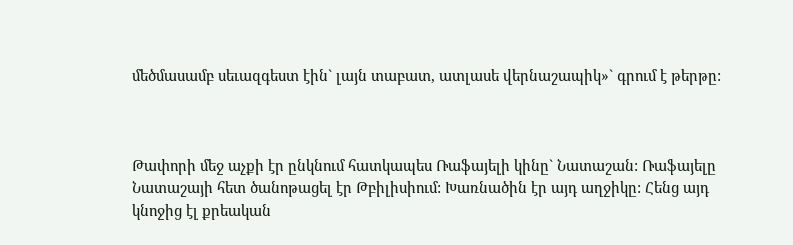մեծմասամբ սեւազգեստ էին` լայն տաբատ, ատլասե վերնաշապիկ»` գրում է թերթը:



Թափորի մեջ աչքի էր ընկնում հատկապես Ռաֆայելի կինը` Նատաշան: Ռաֆայելը Նատաշայի հետ ծանոթացել էր Թբիլիսիում: Խառնածին էր այդ աղջիկը: Հենց այդ կնոջից էլ քրեական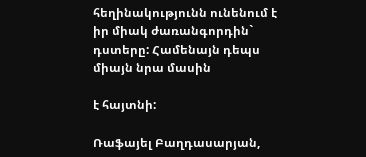հեղինակությունն ունենում է իր միակ ժառանգորդին` դստերը: Համենայն դեպս միայն նրա մասին

է հայտնի:

Ռաֆայել Բաղդասարյան,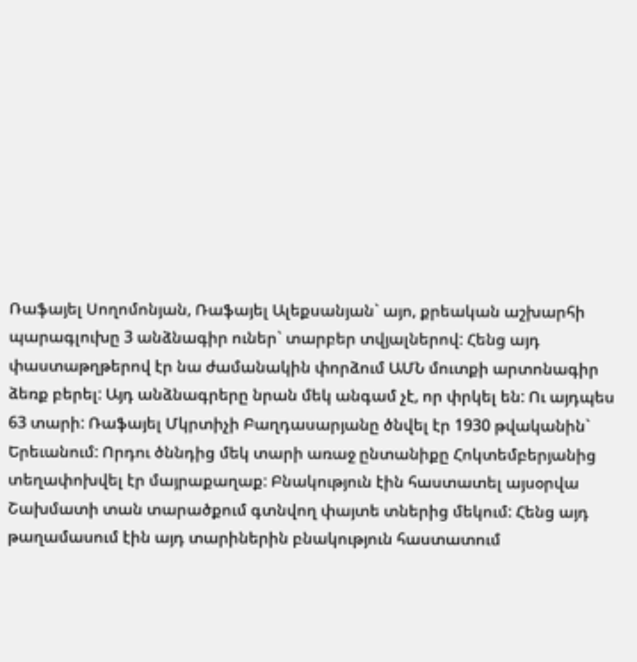Ռաֆայել Սողոմոնյան, Ռաֆայել Ալեքսանյան` այո, քրեական աշխարհի պարագլուխը 3 անձնագիր ուներ` տարբեր տվյալներով: Հենց այդ փաստաթղթերով էր նա ժամանակին փորձում ԱՄՆ մուտքի արտոնագիր ձեռք բերել: Այդ անձնագրերը նրան մեկ անգամ չէ, որ փրկել են: Ու այդպես 63 տարի: Ռաֆայել Մկրտիչի Բաղդասարյանը ծնվել էր 1930 թվականին` Երեւանում: Որդու ծննդից մեկ տարի առաջ ընտանիքը Հոկտեմբերյանից տեղափոխվել էր մայրաքաղաք: Բնակություն էին հաստատել այսօրվա Շախմատի տան տարածքում գտնվող փայտե տներից մեկում: Հենց այդ թաղամասում էին այդ տարիներին բնակություն հաստատում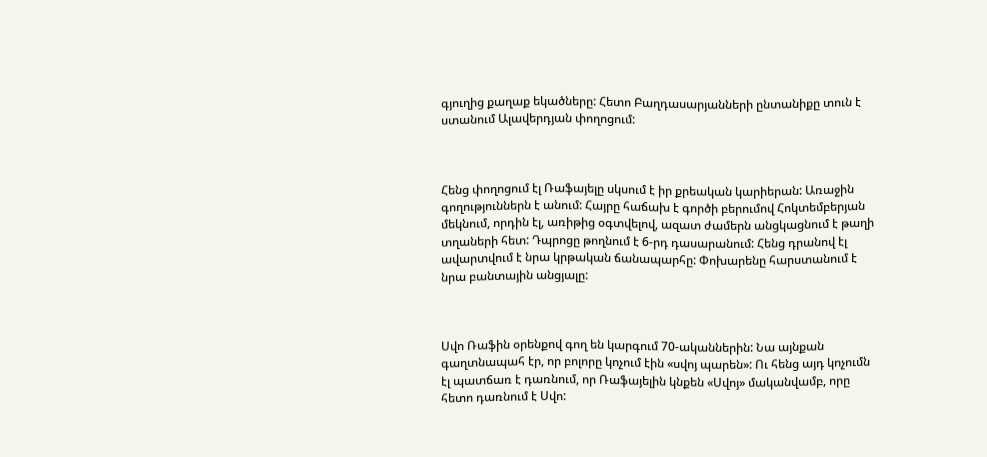գյուղից քաղաք եկածները: Հետո Բաղդասարյանների ընտանիքը տուն է ստանում Ալավերդյան փողոցում:



Հենց փողոցում էլ Ռաֆայելը սկսում է իր քրեական կարիերան: Առաջին գողություններն է անում: Հայրը հաճախ է գործի բերումով Հոկտեմբերյան մեկնում, որդին էլ, առիթից օգտվելով, ազատ ժամերն անցկացնում է թաղի տղաների հետ: Դպրոցը թողնում է 6-րդ դասարանում: Հենց դրանով էլ ավարտվում է նրա կրթական ճանապարհը: Փոխարենը հարստանում է նրա բանտային անցյալը:



Սվո Ռաֆին օրենքով գող են կարգում 70-ականներին: Նա այնքան գաղտնապահ էր, որ բոլորը կոչում էին «սվոյ պարեն»: Ու հենց այդ կոչումն էլ պատճառ է դառնում, որ Ռաֆայելին կնքեն «Սվոյ» մականվամբ, որը հետո դառնում է Սվո: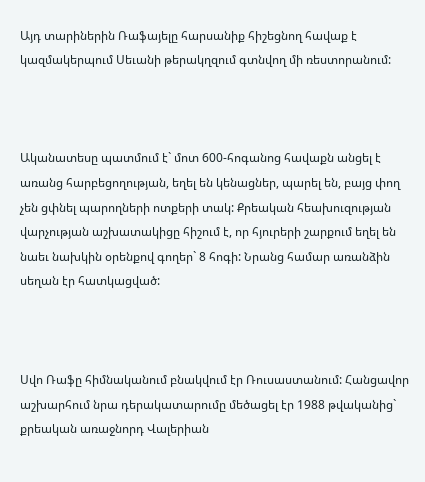Այդ տարիներին Ռաֆայելը հարսանիք հիշեցնող հավաք է կազմակերպում Սեւանի թերակղզում գտնվող մի ռեստորանում:



Ականատեսը պատմում է` մոտ 600-հոգանոց հավաքն անցել է առանց հարբեցողության, եղել են կենացներ, պարել են, բայց փող չեն ցփնել պարողների ոտքերի տակ: Քրեական հեախուզության վարչության աշխատակիցը հիշում է, որ հյուրերի շարքում եղել են նաեւ նախկին օրենքով գողեր` 8 հոգի: Նրանց համար առանձին սեղան էր հատկացված:



Սվո Ռաֆը հիմնականում բնակվում էր Ռուսաստանում: Հանցավոր աշխարհում նրա դերակատարումը մեծացել էր 1988 թվականից` քրեական առաջնորդ Վալերիան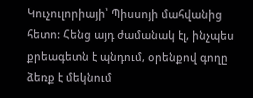Կուչուլորիայի՝ Պիսսոյի մահվանից հետո: Հենց այդ ժամանակ էլ, ինչպես քրեագետն է պնդում, օրենքով գողը ձեռք է մեկնում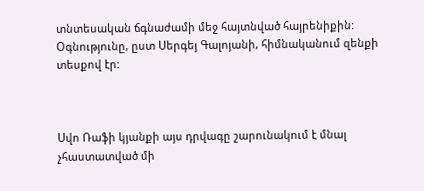տնտեսական ճգնաժամի մեջ հայտնված հայրենիքին: Օգնությունը, ըստ Սերգեյ Գալոյանի, հիմնականում զենքի տեսքով էր:



Սվո Ռաֆի կյանքի այս դրվագը շարունակում է մնալ չհաստատված մի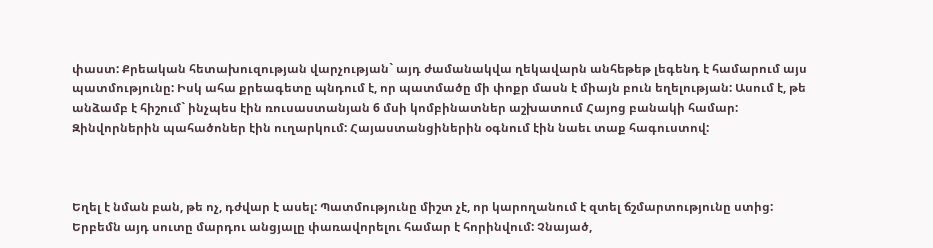փաստ: Քրեական հետախուզության վարչության` այդ ժամանակվա ղեկավարն անհեթեթ լեգենդ է համարում այս պատմությունը: Իսկ ահա քրեագետը պնդում է, որ պատմածը մի փոքր մասն է միայն բուն եղելության: Ասում է, թե անձամբ է հիշում` ինչպես էին ռուսաստանյան 6 մսի կոմբինատներ աշխատում Հայոց բանակի համար: Զինվորներին պահածոներ էին ուղարկում: Հայաստանցիներին օգնում էին նաեւ տաք հագուստով:



Եղել է նման բան, թե ոչ, դժվար է ասել: Պատմությունը միշտ չէ, որ կարողանում է զտել ճշմարտությունը ստից: Երբեմն այդ սուտը մարդու անցյալը փառավորելու համար է հորինվում: Չնայած,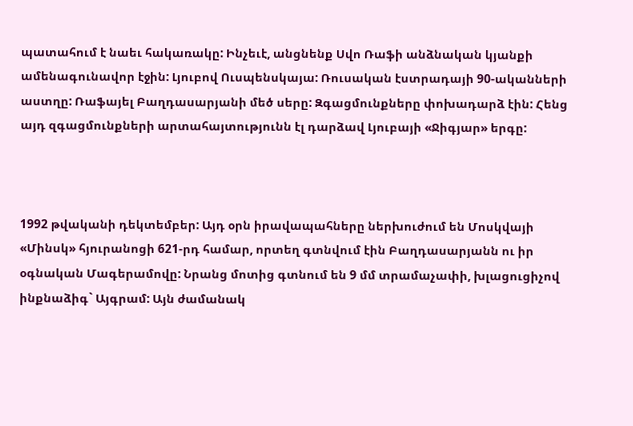պատահում է նաեւ հակառակը: Ինչեւէ, անցնենք Սվո Ռաֆի անձնական կյանքի ամենագունավոր էջին: Լյուբով Ուսպենսկայա: Ռուսական էստրադայի 90-ականների աստղը: Ռաֆայել Բաղդասարյանի մեծ սերը: Զգացմունքները փոխադարձ էին: Հենց այդ զգացմունքների արտահայտությունն էլ դարձավ Լյուբայի «Ջիգյար» երգը:



1992 թվականի դեկտեմբեր: Այդ օրն իրավապահները ներխուժում են Մոսկվայի «Մինսկ» հյուրանոցի 621-րդ համար, որտեղ գտնվում էին Բաղդասարյանն ու իր օգնական Մագերամովը: Նրանց մոտից գտնում են 9 մմ տրամաչափի, խլացուցիչով ինքնաձիգ` Այգրամ: Այն ժամանակ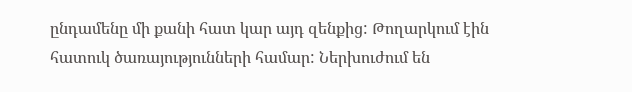ընդամենը մի քանի հատ կար այդ զենքից: Թողարկում էին հատուկ ծառայությունների համար: Ներխուժում են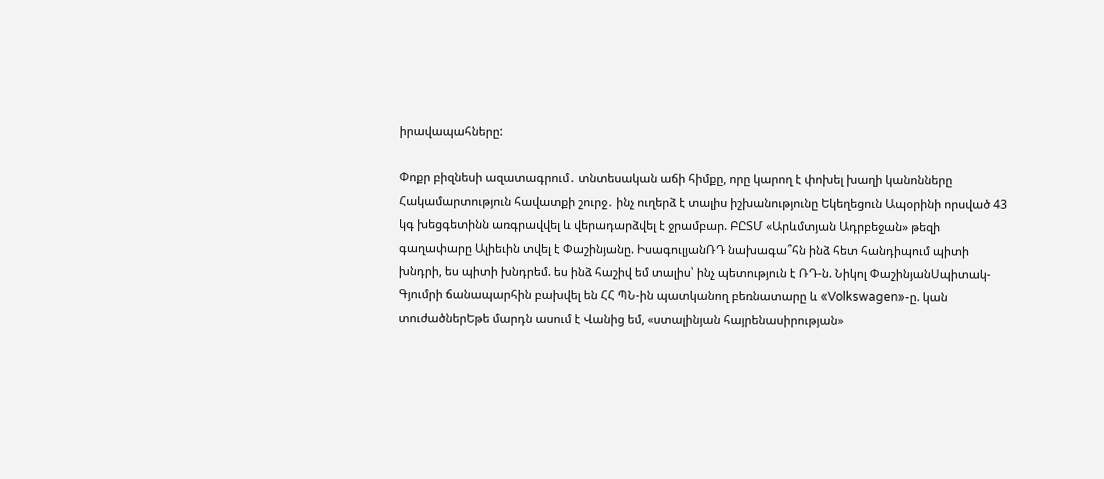իրավապահները:

Փոքր բիզնեսի ազատագրում․ տնտեսական աճի հիմքը, որը կարող է փոխել խաղի կանոնները Հակամարտություն հավատքի շուրջ․ ինչ ուղերձ է տալիս իշխանությունը Եկեղեցուն Ապօրինի որսված 43 կգ խեցգետինն առգրավվել և վերադարձվել է ջրամբար. ԲԸՏՄ «Արևմտյան Ադրբեջան» թեզի գաղափարը Ալիեւին տվել է Փաշինյանը. ԻսագուլյանՌԴ նախագա՞հն ինձ հետ հանդիպում պիտի խնդրի, ես պիտի խնդրեմ. ես ինձ հաշիվ եմ տալիս՝ ինչ պետություն է ՌԴ-ն. Նիկոլ ՓաշինյանՍպիտակ-Գյումրի ճանապարհին բախվել են ՀՀ ՊՆ-ին պատկանող բեռնատարը և «Volkswagen»-ը. կան տուժածներԵթե մարդն ասում է Վանից եմ, «ստալինյան հայրենասիրության»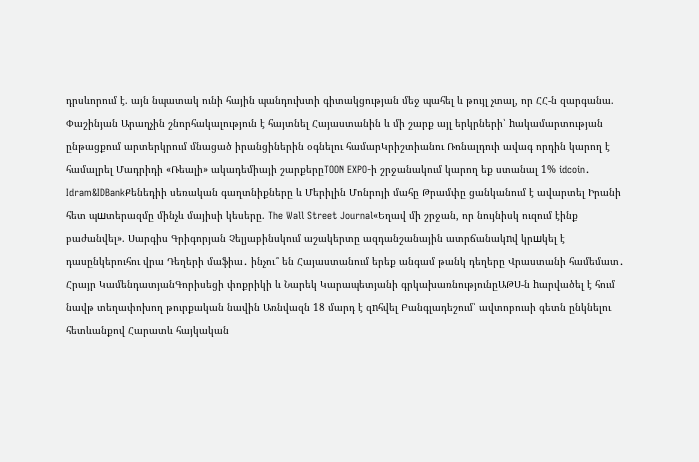դրսևորում է. այն նպատակ ունի հային պանդուխտի գիտակցության մեջ պահել և թույլ չտալ, որ ՀՀ-ն զարգանա. Փաշինյան Արաղչին շնորհակալություն է հայտնել Հայաստանին և մի շարք այլ երկրների՝ hակամարտության ընթացքում արտերկրում մնացած իրանցիներին օգնելու համարԿրիշտիանու Ռոնալդուի ավագ որդին կարող է համալրել Մադրիդի «Ռեալի» ակադեմիայի շարքերըTOON EXPO-ի շրջանակում կարող եք ստանալ 1% idcoin․ Idram&IDBankՔենեդիի սեռական գաղտնիքները և Մերիլին Մոնրոյի մահը Թրամփը ցանկանում է ավարտել Իրանի հետ պшտերազմը մինչև մայիսի կեսերը. The Wall Street Journal«Եղավ մի շրջան, որ նույնիսկ ուզում էինք բաժանվել». Սարգիս Գրիգորյան Չելյաբինսկում աշակերտը ազդանշանային ատրճանակnվ կրшկել է դասընկերուհու վրա Դեղերի մաֆիա․ ինչու՞ են Հայաստանում երեք անգամ թանկ դեղերը Վրաստանի համեմատ․ Հրայր ԿամենդատյանԳորիսեցի փոքրիկի և Նարեկ Կարապետյանի գրկախառնությունըԱԹՍ-ն hարվածել է հում նավթ տեղափոխող թուրքական նավին Առնվազն 18 մարդ է զnհվել Բանգլադեշում՝ ավտոբուսի գետն ընկնելու հետևանքով Հարատև հայկական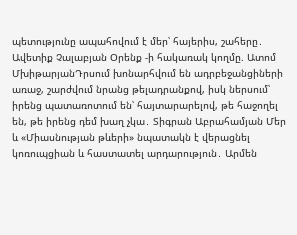պետությունը ապահովում է մեր՝ հայերիս, շահերը․ Ավետիք Չալաբյան Օրենք -ի հակառակ կողմը. Ատոմ ՄխիթարյանԴրսում խոնարհվում են ադրբեջանցիների առաջ, շարժվում նրանց թելադրանքով, իսկ ներսում՝ իրենց պատառոտում են՝ հայտարարելով, թե հաջողել են, թե իրենց դեմ խաղ չկա․ Տիգրան Աբրահամյան Մեր և «Միասնության թևերի» նպատակն է վերացնել կոռուպցիան և հաստատել արդարություն․ Արմեն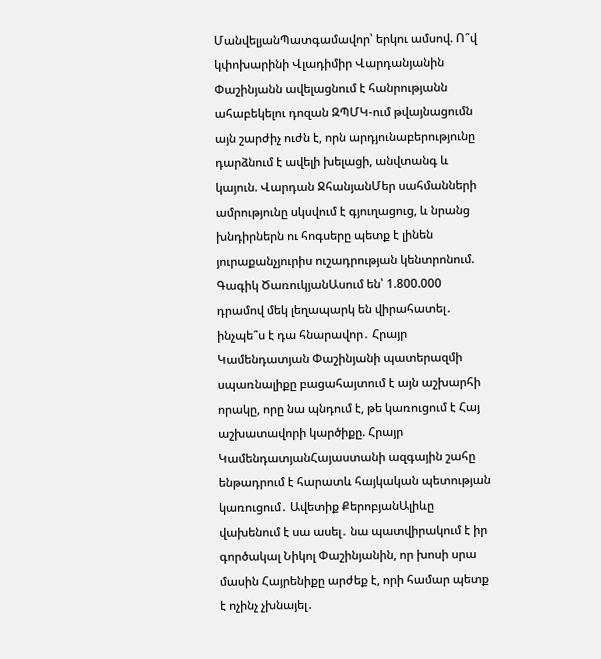ՄանվելյանՊատգամավոր՝ երկու ամսով. Ո՞վ կփոխարինի Վլադիմիր Վարդանյանին Փաշինյանն ավելացնում է հանրությանն ահաբեկելու դոզան ԶՊՄԿ-ում թվայնացումն այն շարժիչ ուժն է, որն արդյունաբերությունը դարձնում է ավելի խելացի, անվտանգ և կայուն. Վարդան ՋհանյանՄեր սահմանների ամրությունը սկսվում է գյուղացուց, և նրանց խնդիրներն ու հոգսերը պետք է լինեն յուրաքանչյուրիս ուշադրության կենտրոնում. Գագիկ ԾառուկյանԱսում են՝ 1.800.000 դրամով մեկ լեղապարկ են վիրահատել․ ինչպե՞ս է դա հնարավոր․ Հրայր Կամենդատյան Փաշինյանի պատերազմի սպառնալիքը բացահայտում է այն աշխարհի որակը, որը նա պնդում է, թե կառուցում է Հայ աշխատավորի կարծիքը. Հրայր ԿամենդատյանՀայաստանի ազգային շահը ենթադրում է հարատև հայկական պետության կառուցում․ Ավետիք ՔերոբյանԱլիևը վախենում է սա ասել․ նա պատվիրակում է իր գործակալ Նիկոլ Փաշինյանին, որ խոսի սրա մասին Հայրենիքը արժեք է, որի համար պետք է ոչինչ չխնայել․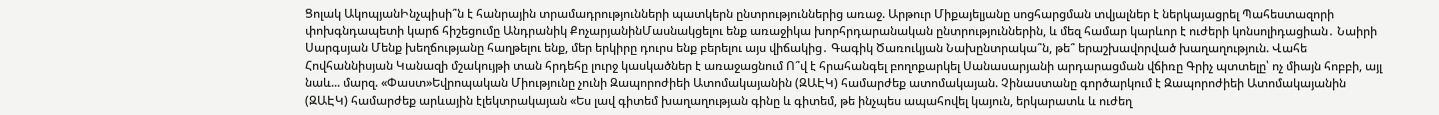Ցոլակ ԱկոպյանԻնչպիսի՞ն է հանրային տրամադրությունների պատկերն ընտրություններից առաջ. Արթուր Միքայելյանը սոցհարցման տվյալներ է ներկայացրել Պահեստազորի փոխգնդապետի կարճ հիշեցումը Անդրանիկ ՔոչարյանինՄասնակցելու ենք առաջիկա խորհրդարանական ընտրություններին, և մեզ համար կարևոր է ուժերի կոնսոլիդացիան․ Նաիրի Սարգսյան Մենք խեղճությանը հաղթելու ենք, մեր երկիրը դուրս ենք բերելու այս վիճակից․ Գագիկ Ծառուկյան Նախընտրակա՞ն, թե՞ երաշխավորված խաղաղություն. Վահե Հովհաննիսյան Կանազի մշակույթի տան հրդեհը լուրջ կասկածներ է առաջացնում Ո՞վ է հրահանգել բողոքարկել Սանասարյանի արդարացման վճիռը Գրիչ պտտելը՝ ոչ միայն հոբբի, այլ նաև... մարզ. «Փաստ»Եվրոպական Միությունը չունի Զապորոժիեի Ատոմակայանին (ԶԱԷԿ) համարժեք ատոմակայան. Չինաստանը գործարկում է Զապորոժիեի Ատոմակայանին (ԶԱԷԿ) համարժեք արևային էլեկտրակայան «Ես լավ գիտեմ խաղաղության գինը և գիտեմ, թե ինչպես ապահովել կայուն, երկարատև և ուժեղ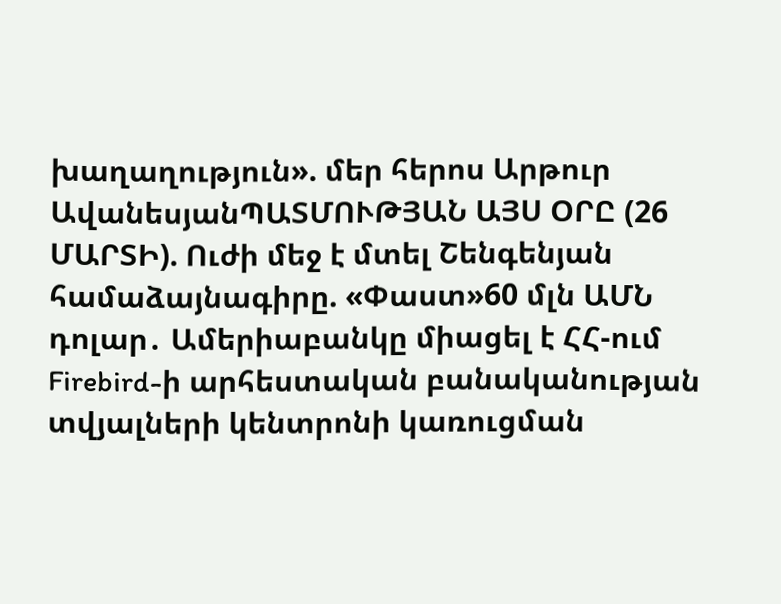խաղաղություն». մեր հերոս Արթուր ԱվանեսյանՊԱՏՄՈՒԹՅԱՆ ԱՅՍ ՕՐԸ (26 ՄԱՐՏԻ). Ուժի մեջ է մտել Շենգենյան համաձայնագիրը. «Փաստ»60 մլն ԱՄՆ դոլար․ Ամերիաբանկը միացել է ՀՀ-ում Firebird-ի արհեստական բանականության տվյալների կենտրոնի կառուցման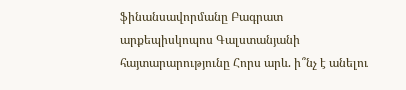ֆինանսավորմանը Բագրատ արքեպիսկոպոս Գալստանյանի հայտարարությունը Հորս արև. ի՞նչ է անելու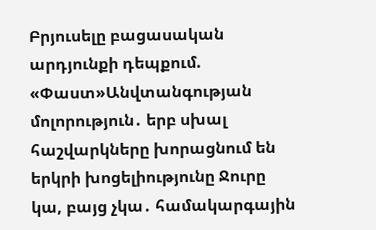Բրյուսելը բացասական արդյունքի դեպքում. «Փաստ»Անվտանգության մոլորություն․ երբ սխալ հաշվարկները խորացնում են երկրի խոցելիությունը Ջուրը կա, բայց չկա․ համակարգային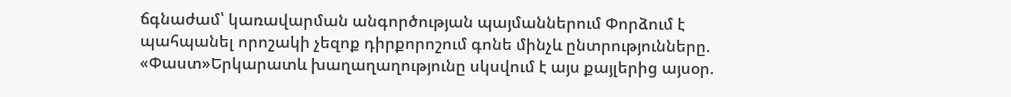ճգնաժամ՝ կառավարման անգործության պայմաններում Փորձում է պահպանել որոշակի չեզոք դիրքորոշում գոնե մինչև ընտրությունները. «Փաստ»Երկարատև խաղաղաղությունը սկսվում է այս քայլերից այսօր.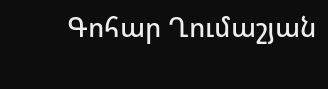Գոհար Ղումաշյան